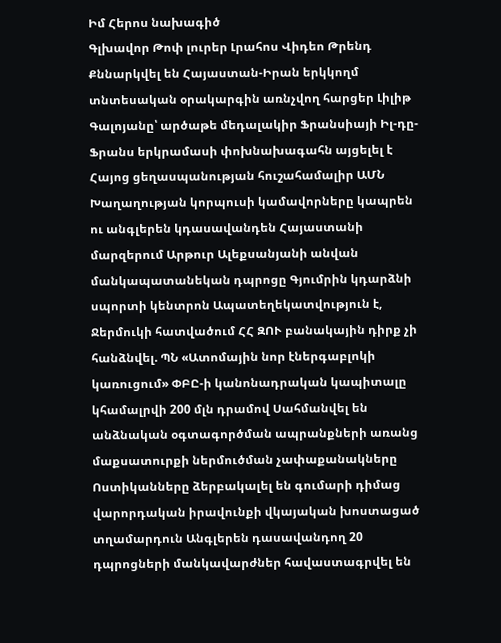Իմ Հերոս նախագիծ
Գլխավոր Թոփ լուրեր Լրահոս Վիդեո Թրենդ
Քննարկվել են Հայաստան-Իրան երկկողմ տնտեսական օրակարգին առնչվող հարցեր Լիլիթ Գալոյանը՝ արծաթե մեդալակիր Ֆրանսիայի Իլ-դը-Ֆրանս երկրամասի փոխնախագահն այցելել է Հայոց ցեղասպանության հուշահամալիր ԱՄՆ Խաղաղության կորպուսի կամավորները կապրեն ու անգլերեն կդասավանդեն Հայաստանի մարզերում Արթուր Ալեքսանյանի անվան մանկապատանեկան դպրոցը Գյումրին կդարձնի սպորտի կենտրոն Ապատեղեկատվություն է, Ջերմուկի հատվածում ՀՀ ԶՈՒ բանակային դիրք չի հանձնվել. ՊՆ «Ատոմային նոր էներգաբլոկի կառուցում» ՓԲԸ-ի կանոնադրական կապիտալը կհամալրվի 200 մլն դրամով Սահմանվել են անձնական օգտագործման ապրանքների առանց մաքսատուրքի ներմուծման չափաքանակները Ոստիկանները ձերբակալել են գումարի դիմաց վարորդական իրավունքի վկայական խոստացած տղամարդուն Անգլերեն դասավանդող 20 դպրոցների մանկավարժներ հավաստագրվել են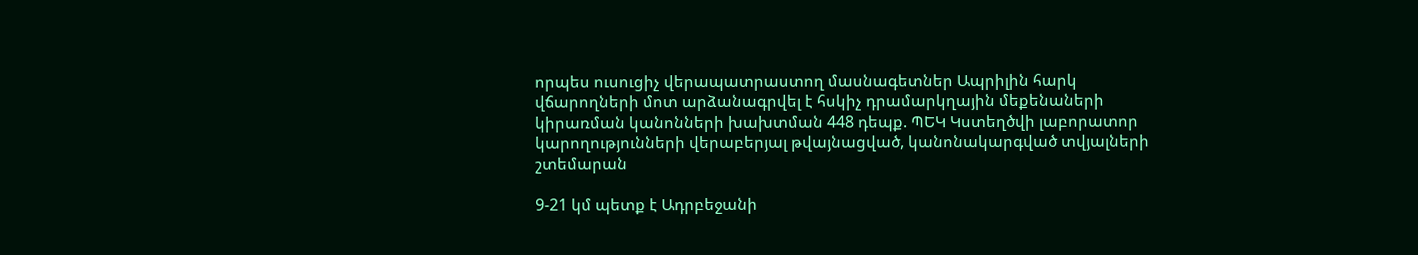որպես ուսուցիչ վերապատրաստող մասնագետներ Ապրիլին հարկ վճարողների մոտ արձանագրվել է հսկիչ դրամարկղային մեքենաների կիրառման կանոնների խախտման 448 դեպք. ՊԵԿ Կստեղծվի լաբորատոր կարողությունների վերաբերյալ թվայնացված, կանոնակարգված տվյալների շտեմարան

9-21 կմ պետք է Ադրբեջանի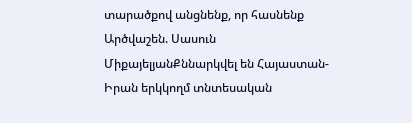տարածքով անցնենք, որ հասնենք Արծվաշեն. Սասուն ՄիքայելյանՔննարկվել են Հայաստան-Իրան երկկողմ տնտեսական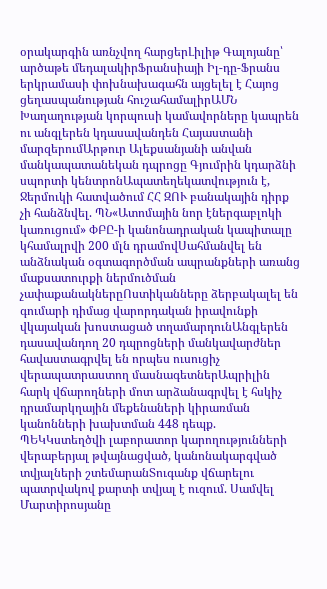օրակարգին առնչվող հարցերԼիլիթ Գալոյանը՝ արծաթե մեդալակիրՖրանսիայի Իլ-դը-Ֆրանս երկրամասի փոխնախագահն այցելել է Հայոց ցեղասպանության հուշահամալիրԱՄՆ Խաղաղության կորպուսի կամավորները կապրեն ու անգլերեն կդասավանդեն Հայաստանի մարզերումԱրթուր Ալեքսանյանի անվան մանկապատանեկան դպրոցը Գյումրին կդարձնի սպորտի կենտրոնԱպատեղեկատվություն է, Ջերմուկի հատվածում ՀՀ ԶՈՒ բանակային դիրք չի հանձնվել. ՊՆ«Ատոմային նոր էներգաբլոկի կառուցում» ՓԲԸ-ի կանոնադրական կապիտալը կհամալրվի 200 մլն դրամովՍահմանվել են անձնական օգտագործման ապրանքների առանց մաքսատուրքի ներմուծման չափաքանակներըՈստիկանները ձերբակալել են գումարի դիմաց վարորդական իրավունքի վկայական խոստացած տղամարդունԱնգլերեն դասավանդող 20 դպրոցների մանկավարժներ հավաստագրվել են որպես ուսուցիչ վերապատրաստող մասնագետներԱպրիլին հարկ վճարողների մոտ արձանագրվել է հսկիչ դրամարկղային մեքենաների կիրառման կանոնների խախտման 448 դեպք. ՊԵԿԿստեղծվի լաբորատոր կարողությունների վերաբերյալ թվայնացված, կանոնակարգված տվյալների շտեմարանՏուգանք վճարելու պատրվակով քարտի տվյալ է ուզում. Սամվել Մարտիրոսյանը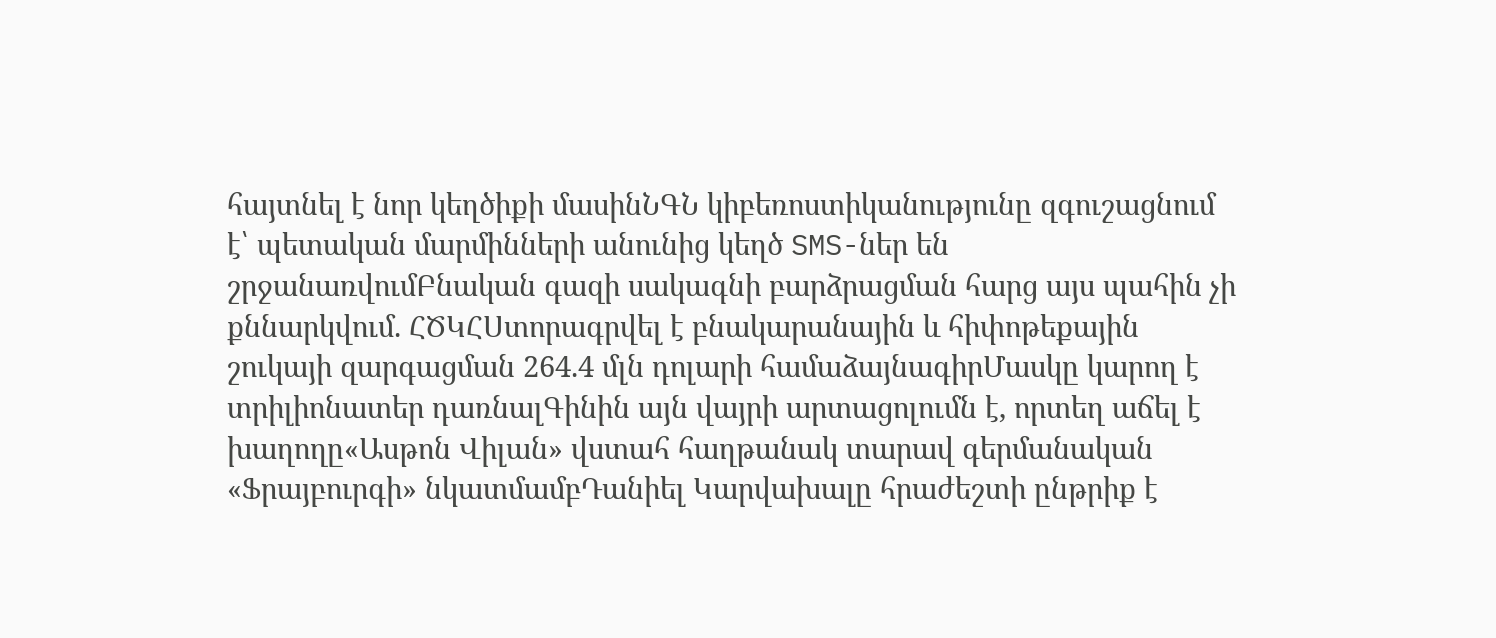հայտնել է նոր կեղծիքի մասինՆԳՆ կիբեռոստիկանությունը զգուշացնում է՝ պետական մարմինների անունից կեղծ SMS-ներ են շրջանառվումԲնական գազի սակագնի բարձրացման հարց այս պահին չի քննարկվում. ՀԾԿՀՍտորագրվել է բնակարանային և հիփոթեքային շուկայի զարգացման 264.4 մլն դոլարի համաձայնագիրՄասկը կարող է տրիլիոնատեր դառնալԳինին այն վայրի արտացոլումն է, որտեղ աճել է խաղողը«Ասթոն Վիլան» վստահ հաղթանակ տարավ գերմանական «Ֆրայբուրգի» նկատմամբԴանիել Կարվախալը հրաժեշտի ընթրիք է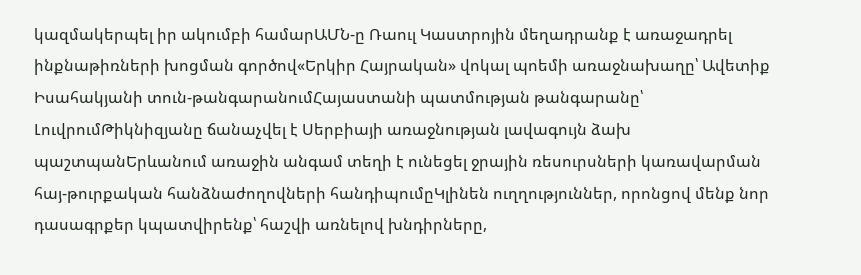կազմակերպել իր ակումբի համարԱՄՆ-ը Ռաուլ Կաստրոյին մեղադրանք է առաջադրել ինքնաթիռների խոցման գործով«Երկիր Հայրական» վոկալ պոեմի առաջնախաղը՝ Ավետիք Իսահակյանի տուն-թանգարանումՀայաստանի պատմության թանգարանը՝ ԼուվրումԹիկնիզյանը ճանաչվել է Սերբիայի առաջնության լավագույն ձախ պաշտպանԵրևանում առաջին անգամ տեղի է ունեցել ջրային ռեսուրսների կառավարման հայ-թուրքական հանձնաժողովների հանդիպումըԿլինեն ուղղություններ, որոնցով մենք նոր դասագրքեր կպատվիրենք՝ հաշվի առնելով խնդիրները,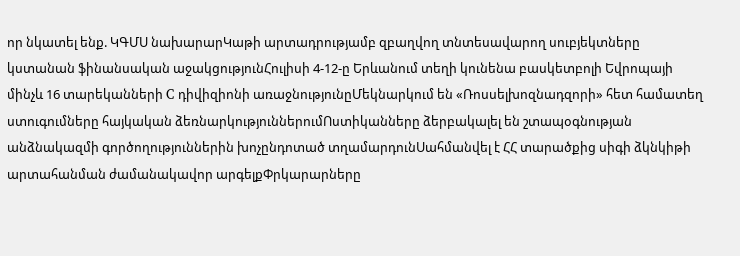որ նկատել ենք. ԿԳՄՍ նախարարԿաթի արտադրությամբ զբաղվող տնտեսավարող սուբյեկտները կստանան ֆինանսական աջակցությունՀուլիսի 4-12-ը Երևանում տեղի կունենա բասկետբոլի Եվրոպայի մինչև 16 տարեկանների C դիվիզիոնի առաջնությունըՄեկնարկում են «Ռոսսելխոզնադզորի» հետ համատեղ ստուգումները հայկական ձեռնարկություններումՈստիկանները ձերբակալել են շտապօգնության անձնակազմի գործողություններին խոչընդոտած տղամարդունՍահմանվել է ՀՀ տարածքից սիգի ձկնկիթի արտահանման ժամանակավոր արգելքՓրկարարները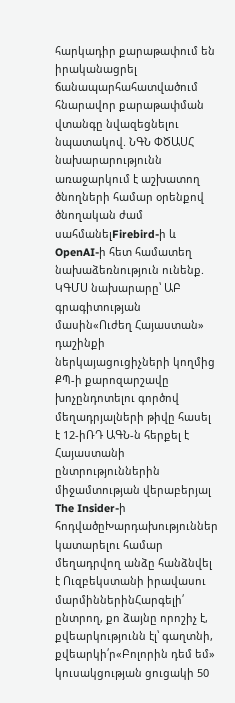հարկադիր քարաթափում են իրականացրել ճանապարհահատվածում հնարավոր քարաթափման վտանգը նվազեցնելու նպատակով. ՆԳՆ ՓԾԱՍՀ նախարարությունն առաջարկում է աշխատող ծնողների համար օրենքով ծնողական ժամ սահմանելFirebird-ի և OpenAI-ի հետ համատեղ նախաձեռնություն ունենք. ԿԳՄՍ նախարարը՝ ԱԲ գրագիտության մասին«Ուժեղ Հայաստան» դաշինքի ներկայացուցիչների կողմից ՔՊ-ի քարոզարշավը խոչընդոտելու գործով մեղադրյալների թիվը հասել է 12-իՌԴ ԱԳՆ-ն հերքել է Հայաստանի ընտրություններին միջամտության վերաբերյալ The Insider-ի հոդվածըԽարդախություններ կատարելու համար մեղադրվող անձը հանձնվել է Ուզբեկստանի իրավասու մարմիններինՀարգելի՛ ընտրող, քո ձայնը որոշիչ է, քվեարկությունն էլ՝ գաղտնի, քվեարկի՛ր«Բոլորին դեմ եմ» կուսակցության ցուցակի 50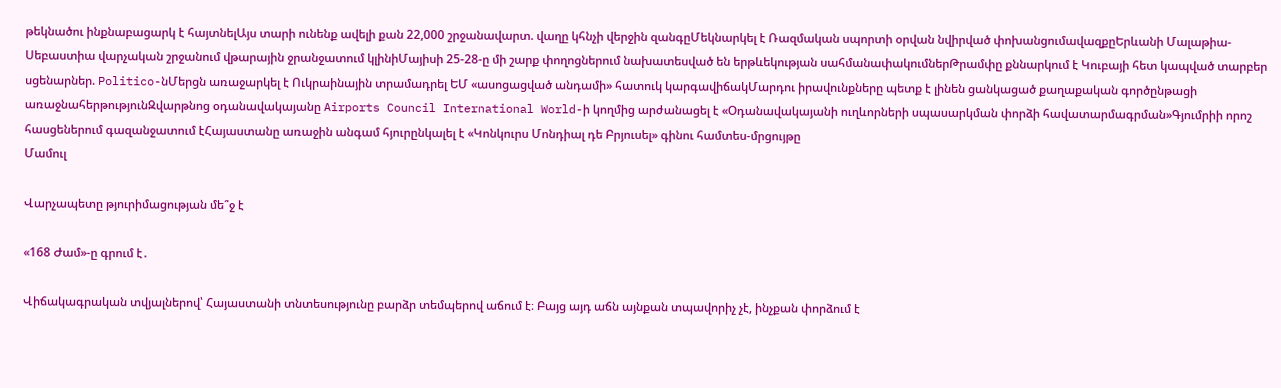թեկնածու ինքնաբացարկ է հայտնելԱյս տարի ունենք ավելի քան 22,000 շրջանավարտ. վաղը կհնչի վերջին զանգըՄեկնարկել է Ռազմական սպորտի օրվան նվիրված փոխանցումավազքըԵրևանի Մալաթիա-Սեբաստիա վարչական շրջանում վթարային ջրանջատում կլինիՄայիսի 25-28-ը մի շարք փողոցներում նախատեսված են երթևեկության սահմանափակումներԹրամփը քննարկում է Կուբայի հետ կապված տարբեր սցենարներ. Politico-նՄերցն առաջարկել է Ուկրաինային տրամադրել ԵՄ «ասոցացված անդամի» հատուկ կարգավիճակՄարդու իրավունքները պետք է լինեն ցանկացած քաղաքական գործընթացի առաջնահերթությունԶվարթնոց օդանավակայանը Airports Council International World-ի կողմից արժանացել է «Օդանավակայանի ուղևորների սպասարկման փորձի հավատարմագրման»Գյումրիի որոշ հասցեներում գազանջատում էՀայաստանը առաջին անգամ հյուրընկալել է «Կոնկուրս Մոնդիալ դե Բրյուսել» գինու համտես-մրցույթը
Մամուլ

Վարչապետը թյուրիմացության մե՞ջ է

«168 Ժամ»-ը գրում է․

Վիճակագրական տվյալներով՝ Հայաստանի տնտեսությունը բարձր տեմպերով աճում է։ Բայց այդ աճն այնքան տպավորիչ չէ, ինչքան փորձում է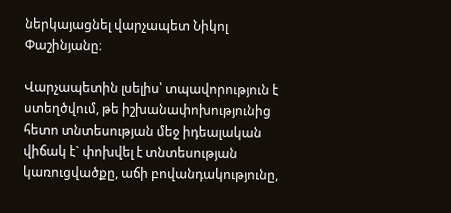ներկայացնել վարչապետ Նիկոլ Փաշինյանը։

Վարչապետին լսելիս՝ տպավորություն է ստեղծվում, թե իշխանափոխությունից հետո տնտեսության մեջ իդեալական վիճակ է` փոխվել է տնտեսության կառուցվածքը, աճի բովանդակությունը,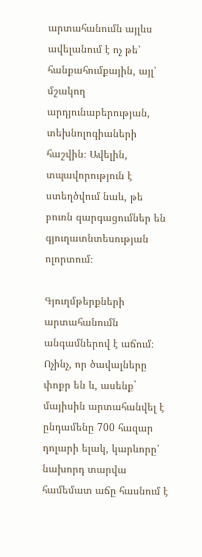արտահանումն այլևս ավելանում է ոչ թե՝ հանքահումքային, այլ՝ մշակող արդյունաբերության, տեխնոլոգիաների հաշվին։ Ավելին, տպավորություն է ստեղծվում նաև, թե բուռն զարգացումներ են գյուղատնտեսության ոլորտում։

Գյուղմթերքների արտահանումն անգամներով է աճում։ Ոչինչ, որ ծավալները փոքր են և, ասենք` մայիսին արտահանվել է ընդամենը 700 հազար դոլարի ելակ, կարևորը՝ նախորդ տարվա համեմատ աճը հասնում է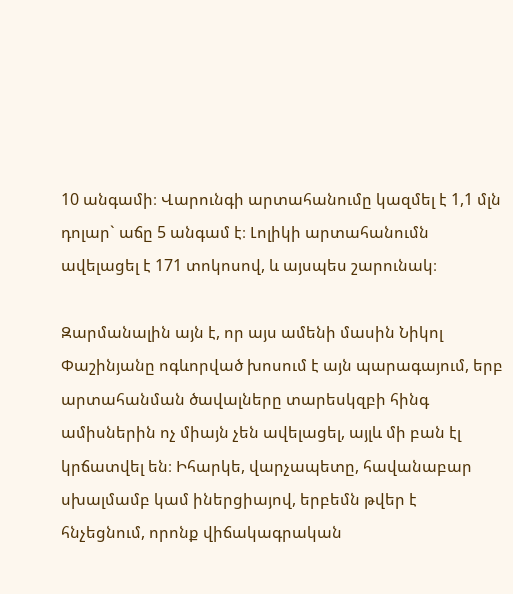10 անգամի։ Վարունգի արտահանումը կազմել է 1,1 մլն դոլար` աճը 5 անգամ է։ Լոլիկի արտահանումն ավելացել է 171 տոկոսով, և այսպես շարունակ։

Զարմանալին այն է, որ այս ամենի մասին Նիկոլ Փաշինյանը ոգևորված խոսում է այն պարագայում, երբ արտահանման ծավալները տարեսկզբի հինգ ամիսներին ոչ միայն չեն ավելացել, այլև մի բան էլ կրճատվել են։ Իհարկե, վարչապետը, հավանաբար սխալմամբ կամ իներցիայով, երբեմն թվեր է հնչեցնում, որոնք վիճակագրական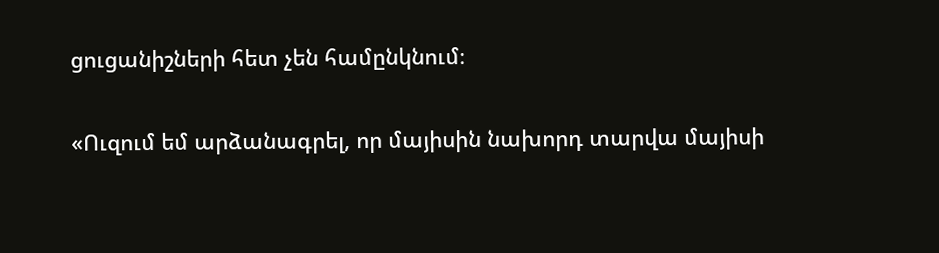ցուցանիշների հետ չեն համընկնում։

«Ուզում եմ արձանագրել, որ մայիսին նախորդ տարվա մայիսի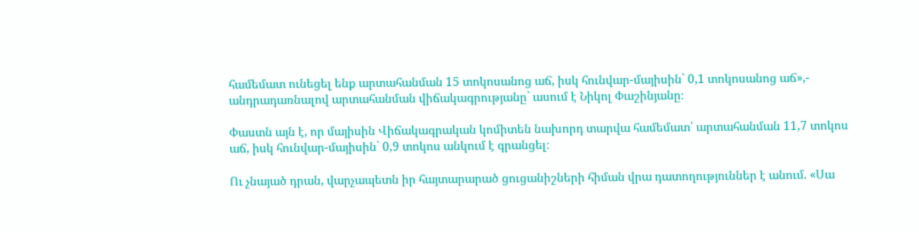համեմատ ունեցել ենք արտահանման 15 տոկոսանոց աճ, իսկ հունվար-մայիսին` 0,1 տոկոսանոց աճ»,- անդրադառնալով արտահանման վիճակագրությանը` ասում է Նիկոլ Փաշինյանը։

Փաստն այն է, որ մայիսին Վիճակագրական կոմիտեն նախորդ տարվա համեմատ՝ արտահանման 11,7 տոկոս աճ, իսկ հունվար-մայիսին` 0,9 տոկոս անկում է գրանցել։

Ու չնայած դրան, վարչապետն իր հայտարարած ցուցանիշների հիման վրա դատողություններ է անում. «Սա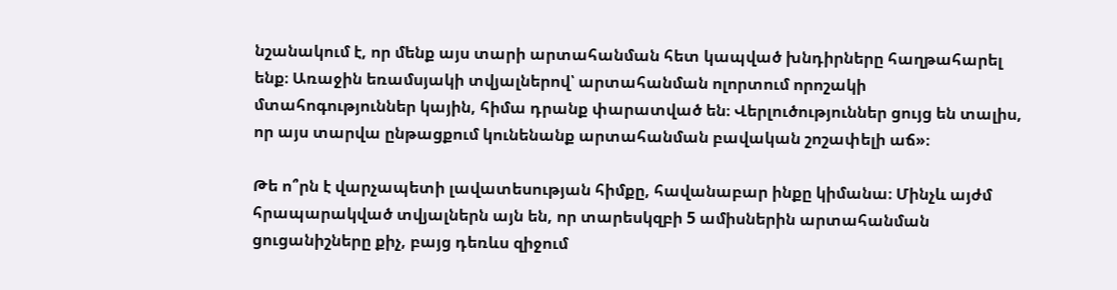նշանակում է, որ մենք այս տարի արտահանման հետ կապված խնդիրները հաղթահարել ենք։ Առաջին եռամսյակի տվյալներով՝ արտահանման ոլորտում որոշակի մտահոգություններ կային, հիմա դրանք փարատված են։ Վերլուծություններ ցույց են տալիս, որ այս տարվա ընթացքում կունենանք արտահանման բավական շոշափելի աճ»։

Թե ո՞րն է վարչապետի լավատեսության հիմքը, հավանաբար ինքը կիմանա։ Մինչև այժմ հրապարակված տվյալներն այն են, որ տարեսկզբի 5 ամիսներին արտահանման ցուցանիշները քիչ, բայց դեռևս զիջում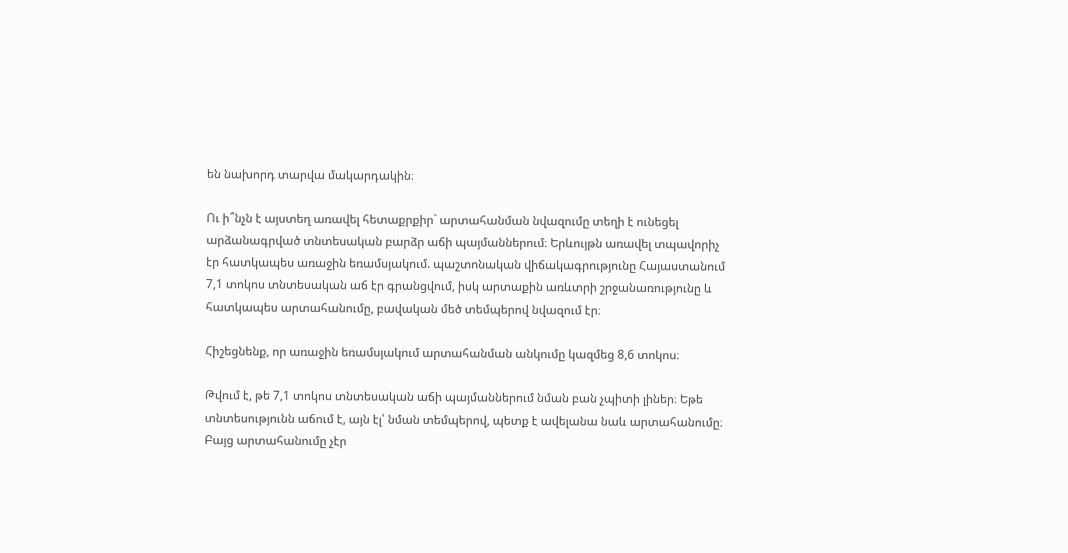են նախորդ տարվա մակարդակին։

Ու ի՞նչն է այստեղ առավել հետաքրքիր` արտահանման նվազումը տեղի է ունեցել արձանագրված տնտեսական բարձր աճի պայմաններում։ Երևույթն առավել տպավորիչ էր հատկապես առաջին եռամսյակում. պաշտոնական վիճակագրությունը Հայաստանում 7,1 տոկոս տնտեսական աճ էր գրանցվում, իսկ արտաքին առևտրի շրջանառությունը և հատկապես արտահանումը, բավական մեծ տեմպերով նվազում էր։

Հիշեցնենք, որ առաջին եռամսյակում արտահանման անկումը կազմեց 8,6 տոկոս։

Թվում է, թե 7,1 տոկոս տնտեսական աճի պայմաններում նման բան չպիտի լիներ։ Եթե տնտեսությունն աճում է, այն էլ՝ նման տեմպերով, պետք է ավելանա նաև արտահանումը։ Բայց արտահանումը չէր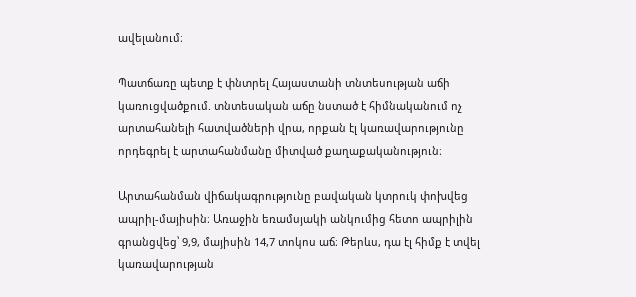ավելանում։

Պատճառը պետք է փնտրել Հայաստանի տնտեսության աճի կառուցվածքում. տնտեսական աճը նստած է հիմնականում ոչ արտահանելի հատվածների վրա, որքան էլ կառավարությունը որդեգրել է արտահանմանը միտված քաղաքականություն։

Արտահանման վիճակագրությունը բավական կտրուկ փոխվեց ապրիլ-մայիսին։ Առաջին եռամսյակի անկումից հետո ապրիլին գրանցվեց՝ 9,9, մայիսին 14,7 տոկոս աճ։ Թերևս, դա էլ հիմք է տվել կառավարության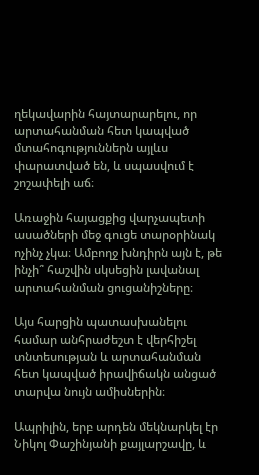ղեկավարին հայտարարելու, որ արտահանման հետ կապված մտահոգություններն այլևս փարատված են, և սպասվում է շոշափելի աճ։

Առաջին հայացքից վարչապետի ասածների մեջ գուցե տարօրինակ ոչինչ չկա։ Ամբողջ խնդիրն այն է, թե ինչի՞ հաշվին սկսեցին լավանալ արտահանման ցուցանիշները։

Այս հարցին պատասխանելու համար անհրաժեշտ է վերհիշել տնտեսության և արտահանման հետ կապված իրավիճակն անցած տարվա նույն ամիսներին։

Ապրիլին, երբ արդեն մեկնարկել էր Նիկոլ Փաշինյանի քայլարշավը, և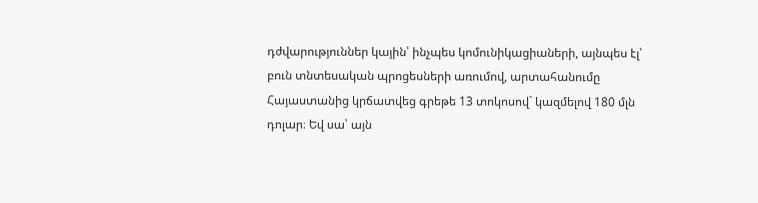դժվարություններ կային՝ ինչպես կոմունիկացիաների, այնպես էլ՝ բուն տնտեսական պրոցեսների առումով, արտահանումը Հայաստանից կրճատվեց գրեթե 13 տոկոսով` կազմելով 180 մլն դոլար։ Եվ սա՝ այն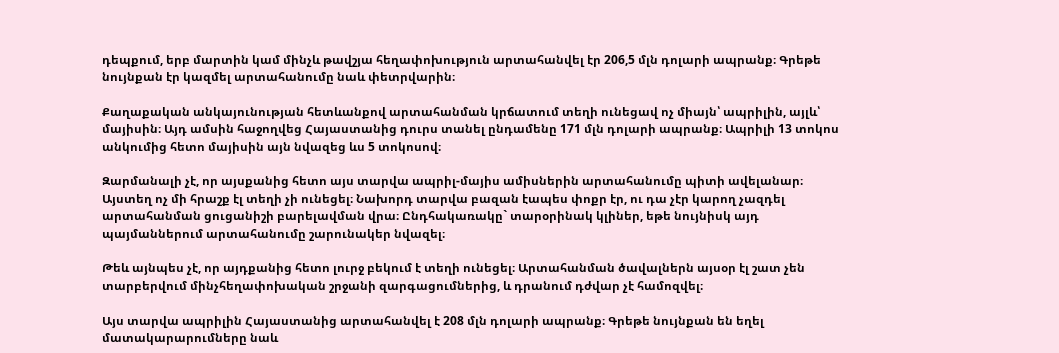դեպքում, երբ մարտին կամ մինչև թավշյա հեղափոխություն արտահանվել էր 206,5 մլն դոլարի ապրանք։ Գրեթե նույնքան էր կազմել արտահանումը նաև փետրվարին։

Քաղաքական անկայունության հետևանքով արտահանման կրճատում տեղի ունեցավ ոչ միայն՝ ապրիլին, այլև՝ մայիսին։ Այդ ամսին հաջողվեց Հայաստանից դուրս տանել ընդամենը 171 մլն դոլարի ապրանք։ Ապրիլի 13 տոկոս անկումից հետո մայիսին այն նվազեց ևս 5 տոկոսով։

Զարմանալի չէ, որ այսքանից հետո այս տարվա ապրիլ-մայիս ամիսներին արտահանումը պիտի ավելանար։ Այստեղ ոչ մի հրաշք էլ տեղի չի ունեցել։ Նախորդ տարվա բազան էապես փոքր էր, ու դա չէր կարող չազդել արտահանման ցուցանիշի բարելավման վրա։ Ընդհակառակը` տարօրինակ կլիներ, եթե նույնիսկ այդ պայմաններում արտահանումը շարունակեր նվազել։

Թեև այնպես չէ, որ այդքանից հետո լուրջ բեկում է տեղի ունեցել։ Արտահանման ծավալներն այսօր էլ շատ չեն տարբերվում մինչհեղափոխական շրջանի զարգացումներից, և դրանում դժվար չէ համոզվել։

Այս տարվա ապրիլին Հայաստանից արտահանվել է 208 մլն դոլարի ապրանք։ Գրեթե նույնքան են եղել մատակարարումները նաև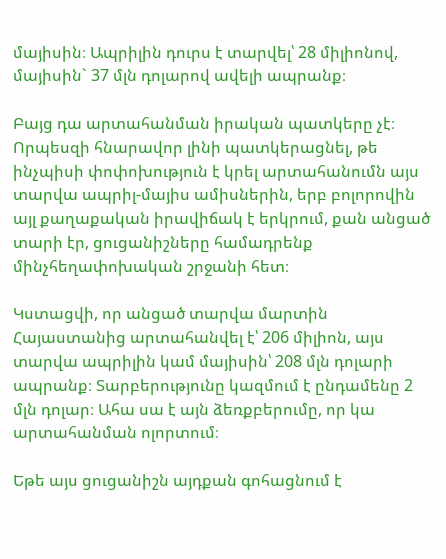մայիսին։ Ապրիլին դուրս է տարվել՝ 28 միլիոնով, մայիսին` 37 մլն դոլարով ավելի ապրանք։

Բայց դա արտահանման իրական պատկերը չէ։ Որպեսզի հնարավոր լինի պատկերացնել, թե ինչպիսի փոփոխություն է կրել արտահանումն այս տարվա ապրիլ-մայիս ամիսներին, երբ բոլորովին այլ քաղաքական իրավիճակ է երկրում, քան անցած տարի էր, ցուցանիշները համադրենք մինչհեղափոխական շրջանի հետ։

Կստացվի, որ անցած տարվա մարտին Հայաստանից արտահանվել է՝ 206 միլիոն, այս տարվա ապրիլին կամ մայիսին՝ 208 մլն դոլարի ապրանք։ Տարբերությունը կազմում է ընդամենը 2 մլն դոլար։ Ահա սա է այն ձեռքբերումը, որ կա արտահանման ոլորտում։

Եթե այս ցուցանիշն այդքան գոհացնում է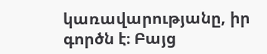կառավարությանը, իր գործն է։ Բայց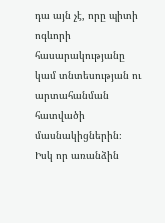դա այն չէ, որը պիտի ոգևորի հասարակությանը կամ տնտեսության ու արտահանման հատվածի մասնակիցներին։ Իսկ որ առանձին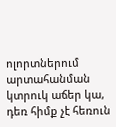ոլորտներում արտահանման կտրուկ աճեր կա, դեռ հիմք չէ հեռուն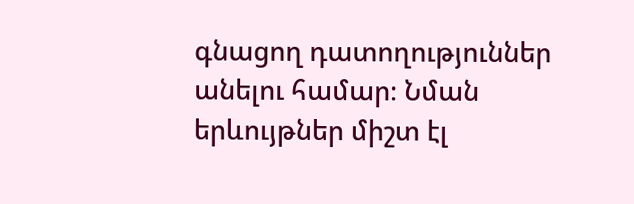գնացող դատողություններ անելու համար։ Նման երևույթներ միշտ էլ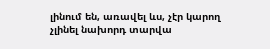լինում են, առավել ևս, չէր կարող չլինել նախորդ տարվա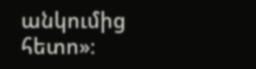անկումից հետո»։